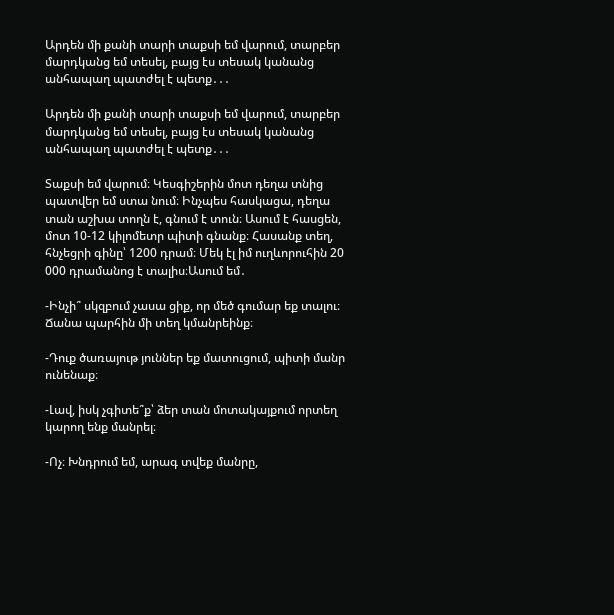Արդեն մի քանի տարի տաքսի եմ վարում, տարբեր մարդկանց եմ տեսել, բայց էս տեսակ կանանց անհապաղ պատժել է պետք․․․

Արդեն մի քանի տարի տաքսի եմ վարում, տարբեր մարդկանց եմ տեսել, բայց էս տեսակ կանանց անհապաղ պատժել է պետք․․․

Տաքսի եմ վարում։ Կեսգիշերին մոտ դեղա տնից պատվեր եմ ստա նում։ Ինչպես հասկացա, դեղա տան աշխա տողն է, գնում է տուն։ Ասում է հասցեն, մոտ 10-12 կիլոմետր պիտի գնանք։ Հասանք տեղ, հնչեցրի գինը՝ 1200 դրամ։ Մեկ էլ իմ ուղևորուհին 20 000 դրամանոց է տալիս։Ասում եմ․

-Ինչի՞ սկզբում չասա ցիք, որ մեծ գումար եք տալու։ Ճանա պարհին մի տեղ կմանրեինք։

-Դուք ծառայութ յուններ եք մատուցում, պիտի մանր ունենաք։

-Լավ, իսկ չգիտե՞ք՝ ձեր տան մոտակայքում որտեղ կարող ենք մանրել։

-Ոչ։ Խնդրում եմ, արագ տվեք մանրը,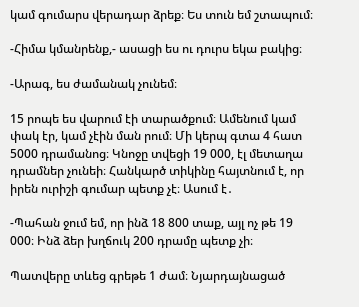կամ գումարս վերադար ձրեք։ Ես տուն եմ շտապում։

-Հիմա կմանրենք,- ասացի ես ու դուրս եկա բակից։

-Արագ, ես ժամանակ չունեմ։

15 րոպե ես վարում էի տարածքում։ Ամենում կամ փակ էր, կամ չէին ման րում։ Մի կերպ գտա 4 հատ 5000 դրամանոց։ Կնոջը տվեցի 19 000, էլ մետաղա դրամներ չունեի։ Հանկարծ տիկինը հայտնում է, որ իրեն ուրիշի գումար պետք չէ։ Ասում է․

-Պահան ջում եմ, որ ինձ 18 800 տաք, այլ ոչ թե 19 000։ Ինձ ձեր խղճուկ 200 դրամը պետք չի։

Պատվերը տևեց գրեթե 1 ժամ։ Նյարդայնացած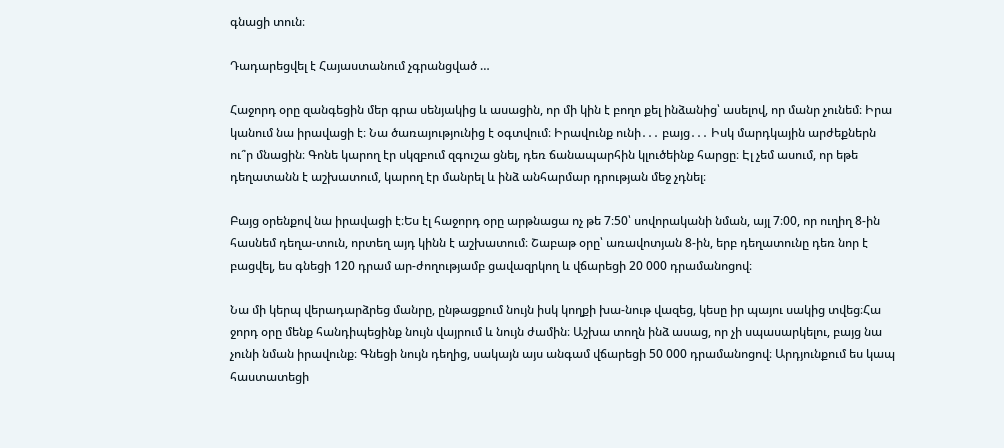գնացի տուն։

Դադարեցվել է Հայաստանում չգրանցված …

Հաջորդ օրը զանգեցին մեր գրա սենյակից և ասացին, որ մի կին է բողո քել ինձանից՝ ասելով, որ մանր չունեմ։ Իրա կանում նա իրավացի է։ Նա ծառայությունից է օգտվում։ Իրավունք ունի․․․ բայց․․․ Իսկ մարդկային արժեքներն ու՞ր մնացին։ Գոնե կարող էր սկզբում զգուշա ցնել, դեռ ճանապարհին կլուծեինք հարցը։ Էլ չեմ ասում, որ եթե դեղատանն է աշխատում, կարող էր մանրել և ինձ անհարմար դրության մեջ չդնել։

Բայց օրենքով նա իրավացի է։Ես էլ հաջորդ օրը արթնացա ոչ թե 7։50՝ սովորականի նման, այլ 7։00, որ ուղիղ 8-ին հասնեմ դեղա-տուն, որտեղ այդ կինն է աշխատում։ Շաբաթ օրը՝ առավոտյան 8-ին, երբ դեղատունը դեռ նոր է բացվել, ես գնեցի 120 դրամ ար-ժողությամբ ցավազրկող և վճարեցի 20 000 դրամանոցով։

Նա մի կերպ վերադարձրեց մանրը, ընթացքում նույն իսկ կողքի խա-նութ վազեց, կեսը իր պայու սակից տվեց։Հա ջորդ օրը մենք հանդիպեցինք նույն վայրում և նույն ժամին։ Աշխա տողն ինձ ասաց, որ չի սպասարկելու, բայց նա չունի նման իրավունք։ Գնեցի նույն դեղից, սակայն այս անգամ վճարեցի 50 000 դրամանոցով։ Արդյունքում ես կապ հաստատեցի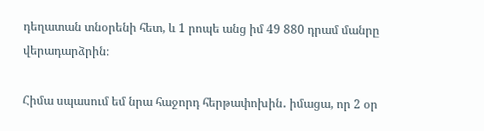դեղատան տնօրենի հետ, և 1 րոպե անց իմ 49 880 դրամ մանրը վերադարձրին։

Հիմա սպասում եմ նրա հաջորդ հերթափոխին․ իմացա, որ 2 օր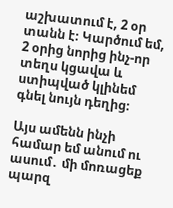աշխատում է, 2 օր տանն է։ Կարծում եմ, 2 օրից նորից ինչ-որ տեղս կցավա և ստիպված կլինեմ գնել նույն դեղից։

Այս ամենն ինչի համար եմ անում ու ասում․ մի մոռացեք պարզ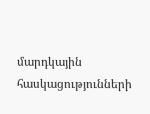մարդկային հասկացությունների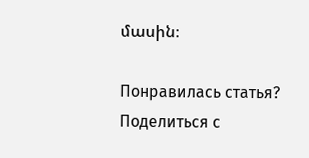մասին։

Понравилась статья? Поделиться с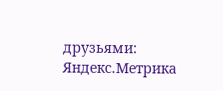друзьями:
Яндекс.Метрика